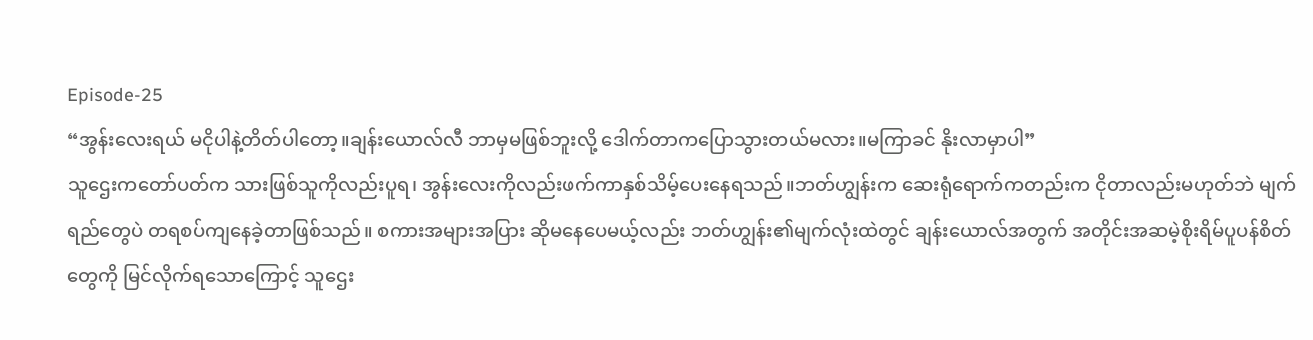Episode-25
“အွန်းလေးရယ် မငိုပါနဲ့တိတ်ပါတော့။ချန်းယောလ်လီ ဘာမှမဖြစ်ဘူးလို့ ဒေါက်တာကပြောသွားတယ်မလား။မကြာခင် နိုးလာမှာပါ”
သူဌေးကတော်ပတ်က သားဖြစ်သူကိုလည်းပူရ၊ အွန်းလေးကိုလည်းဖက်ကာနှစ်သိမ့်ပေးနေရသည်။ဘတ်ဟျွန်းက ဆေးရုံရောက်ကတည်းက ငိုတာလည်းမဟုတ်ဘဲ မျက်ရည်တွေပဲ တရစပ်ကျနေခဲ့တာဖြစ်သည်။ စကားအများအပြား ဆိုမနေပေမယ့်လည်း ဘတ်ဟျွန်း၏မျက်လုံးထဲတွင် ချန်းယောလ်အတွက် အတိုင်းအဆမဲ့စိုးရိမ်ပူပန်စိတ်တွေကို မြင်လိုက်ရသောကြောင့် သူဌေး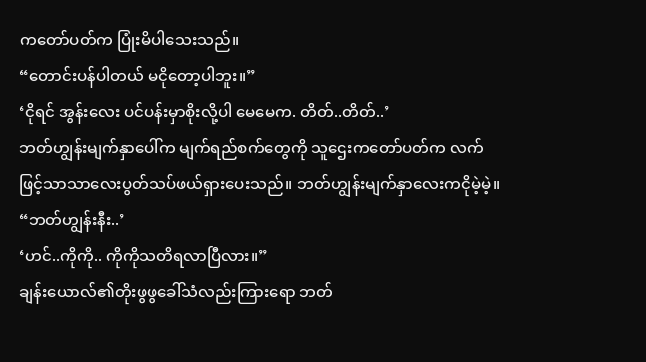ကတော်ပတ်က ပြုံးမိပါသေးသည်။
“တောင်းပန်ပါတယ် မငိုတော့ပါဘူး။”
‘ငိုရင် အွန်းလေး ပင်ပန်းမှာစိုးလို့ပါ မေမေက. တိတ်..တိတ်..’
ဘတ်ဟျွန်းမျက်နှာပေါ်က မျက်ရည်စက်တွေကို သူဌေးကတော်ပတ်က လက်ဖြင့်သာသာလေးပွတ်သပ်ဖယ်ရှားပေးသည်။ ဘတ်ဟျွန်းမျက်နှာလေးကငိုမဲ့မဲ့။
“ဘတ်ဟျွန်းနီး..’
‘ဟင်..ကိုကို.. ကိုကိုသတိရလာပြီလား။”
ချန်းယောလ်၏တိုးဖွဖွခေါ်သံလည်းကြားရော ဘတ်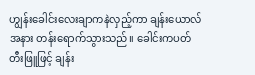ဟျွန်းခေါင်းလေးချာကနဲလှည့်ကာ ချန်းယောလ်အနား တန်းရောက်သွားသည်။ ခေါင်းကပတ်တီးဖြူဖြင့် ချန်း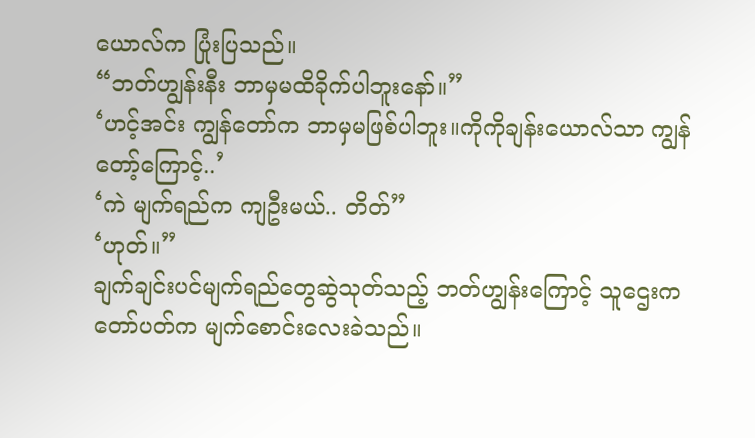ယောလ်က ပြုံးပြသည်။
“ဘတ်ဟျွန်းနီး ဘာမှမထိခိုက်ပါဘူးနော်။”
‘ဟင့်အင်း ကျွန်တော်က ဘာမှမဖြစ်ပါဘူး။ကိုကိုချန်းယောလ်သာ ကျွန်တော့်ကြောင့်..’
‘ကဲ မျက်ရည်က ကျဦးမယ်.. တိတ်”
‘ဟုတ်။”
ချက်ချင်းပင်မျက်ရည်တွေဆွဲသုတ်သည့် ဘတ်ဟျွန်းကြောင့် သူဌေးကတော်ပတ်က မျက်စောင်းလေးခဲသည်။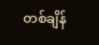တစ်ချိန်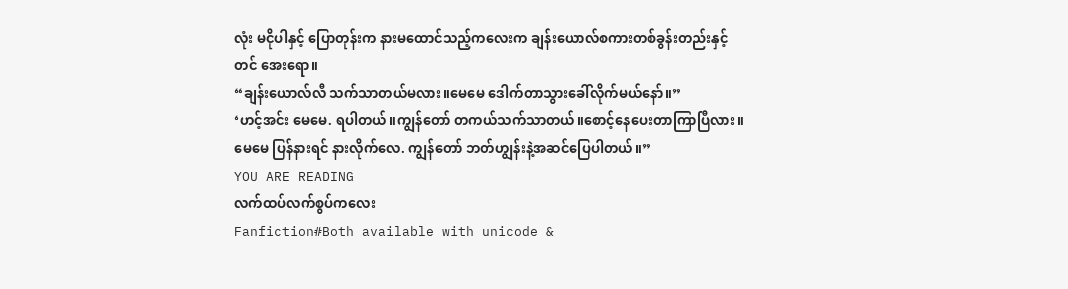လုံး မငိုပါနှင့် ပြောတုန်းက နားမထောင်သည့်ကလေးက ချန်းယောလ်စကားတစ်ခွန်းတည်းနှင့်တင် အေးရော။
“ချန်းယောလ်လီ သက်သာတယ်မလား။မေမေ ဒေါက်တာသွားခေါ်လိုက်မယ်နော်။”
‘ဟင့်အင်း မေမေ. ရပါတယ်။ကျွန်တော် တကယ်သက်သာတယ်။စောင့်နေပေးတာကြာပြီလား။မေမေ ပြန်နားရင် နားလိုက်လေ. ကျွန်တော် ဘတ်ဟျွန်းနဲ့အဆင်ပြေပါတယ်။”
YOU ARE READING
လက်ထပ်လက်စွပ်ကလေး
Fanfiction#Both available with unicode &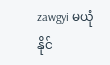zawgyi မယုံနိုင်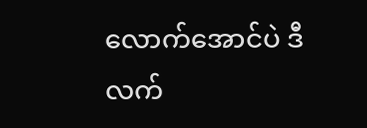လောက်အောင်ပဲ ဒီလက်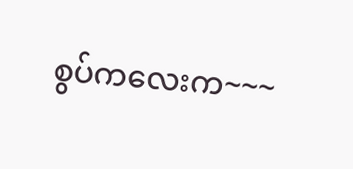စွပ်ကလေးက~~~